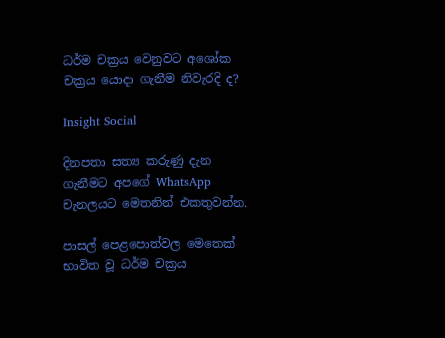ධර්ම චක්‍රය වෙනුවට අශෝක චක්‍රය යොදා ගැනීම නිවැරදි ද?

Insight Social

දිනපතා සත්‍ය කරුණු දැන ගැනීමට අපගේ WhatsApp චැනලයට මෙතනින් එකතුවන්න.

පාසල් පෙළපොත්වල මෙතෙක් භාවිත වූ ධර්ම චක්‍රය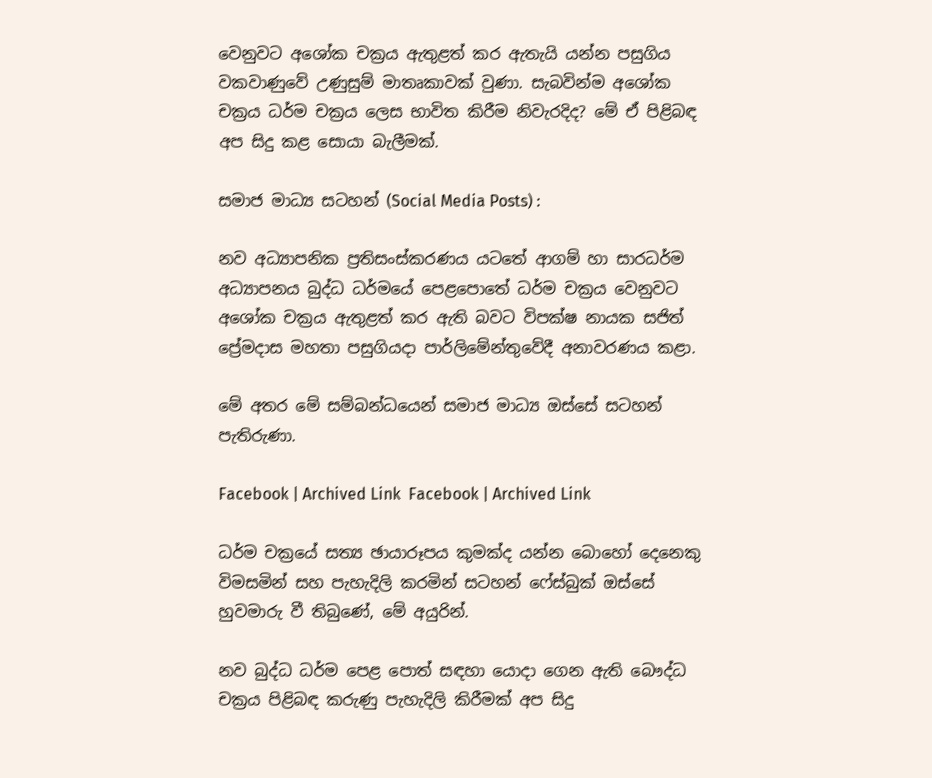වෙනුවට අශෝක චක්‍රය ඇතුළත් කර ඇතැයි යන්න පසුගිය වකවාණුවේ උණුසුම් මාතෘකාවක් වුණා. සැබවින්ම අශෝක චක්‍රය ධර්ම චක්‍රය ලෙස භාවිත කිරීම නිවැරදිද? මේ ඒ පිළිබඳ අප සිදු කළ සොයා බැලීමක්.

සමාජ මාධ්‍ය සටහන් (Social Media Posts) :

නව අධ්‍යාපනික ප්‍රතිසංස්කරණය යටතේ ආගම් හා සාරධර්ම අධ්‍යාපනය බුද්ධ ධර්මයේ පෙළපොතේ ධර්ම චක්‍රය වෙනුවට අශෝක චක්‍රය ඇතුළත් කර ඇති බවට විපක්ෂ නායක සජිත් ප්‍රේමදාස මහතා පසුගියදා පාර්ලිමේන්තුවේදී අනාවරණය කළා.

මේ අතර මේ සම්බන්ධයෙන් සමාජ මාධ්‍ය ඔස්සේ සටහන් පැතිරුණා.

Facebook | Archived Link  Facebook | Archived Link

ධර්ම චක්‍රයේ සත්‍ය ඡායාරූපය කුමක්ද යන්න බොහෝ දෙනෙකු විමසමින් සහ පැහැදිලි කරමින් සටහන් ෆේස්බුක් ඔස්සේ හුවමාරු වී තිබුණේ, මේ අයුරින්.

නව බුද්ධ ධර්ම පෙළ පොත් සඳහා යොදා ගෙන ඇති බෞද්ධ චක්‍රය පිළිබඳ කරුණු පැහැදිලි කිරීමක් අප සිදු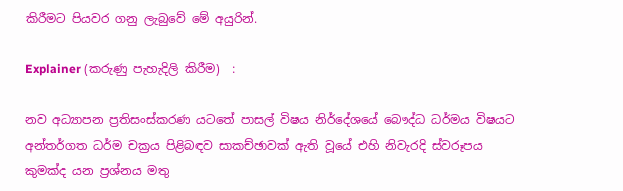කිරීමට පියවර ගනු ලැබුවේ මේ අයුරින්.

Explainer (කරුණු පැහැදිලි කිරීම)  :

නව අධ්‍යාපන ප්‍රතිසංස්කරණ යටතේ පාසල් විෂය නිර්දේශයේ බෞද්ධ ධර්මය විෂයට අන්තර්ගත ධර්ම චක්‍රය පිළිබඳව සාකච්ඡාවක් ඇති වූයේ එහි නිවැරදි ස්වරූපය කුමක්ද යන ප්‍රශ්නය මතු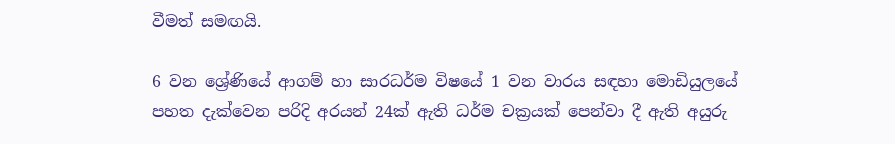වීමත් සමඟයි.

6 වන ශ්‍රේණියේ ආගම් හා සාරධර්ම විෂයේ 1 වන වාරය සඳහා මොඩියුලයේ පහත දැක්වෙන පරිදි අරයන් 24ක් ඇති ධර්ම චක්‍රයක් පෙන්වා දී ඇති අයුරු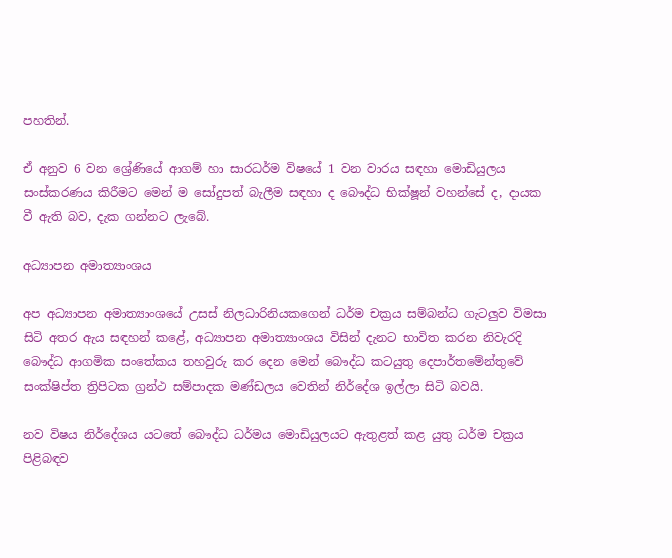පහතින්.

ඒ අනුව 6 වන ශ්‍රේණියේ ආගම් හා සාරධර්ම විෂයේ 1 වන වාරය සඳහා මොඩියුලය සංස්කරණය කිරීමට මෙන් ම සෝදුපත් බැලීම සඳහා ද බෞද්ධ භික්ෂූන් වහන්සේ ද, දායක වී ඇති බව, දැක ගන්නට ලැබේ.

අධ්‍යාපන අමාත්‍යාංශය

අප අධ්‍යාපන අමාත්‍යාංශයේ උසස් නිලධාරිනියකගෙන් ධර්ම චක්‍රය සම්බන්ධ ගැටලුව විමසා සිටි අතර ඇය සඳහන් කළේ, අධ්‍යාපන අමාත්‍යාංශය විසින් දැනට භාවිත කරන නිවැරදි බෞද්ධ ආගමික සංතේකය තහවුරු කර දෙන මෙන් බෞද්ධ කටයුතු දෙපාර්තමේන්තුවේ සංක්ෂිප්ත ත්‍රිපිටක ග්‍රන්ථ සම්පාදක මණ්ඩලය වෙතින් නිර්දේශ ඉල්ලා සිටි බවයි.

නව විෂය නිර්දේශය යටතේ බෞද්ධ ධර්මය මොඩියුලයට ඇතුළත් කළ යුතු ධර්ම චක්‍රය පිළිබඳව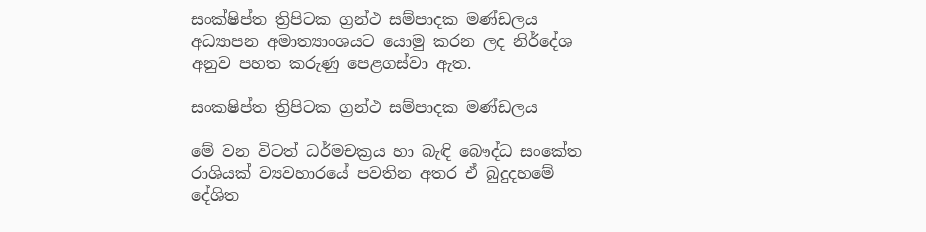සංක්ෂිප්ත ත්‍රිපිටක ග්‍රන්ථ සම්පාදක මණ්ඩලය අධ්‍යාපන අමාත්‍යාංශයට යොමු කරන ලද නිර්දේශ අනුව පහත කරුණු පෙළගස්වා ඇත.

සංකෂිප්ත ත්‍රිපිටක ග්‍රන්ථ සම්පාදක මණ්ඩලය

මේ වන විටත් ධර්මචක්‍රය හා බැඳි බෞද්ධ සංකේත රාශියක් ව්‍යවහාරයේ පවතින අතර ඒ බුදුදහමේ දේශිත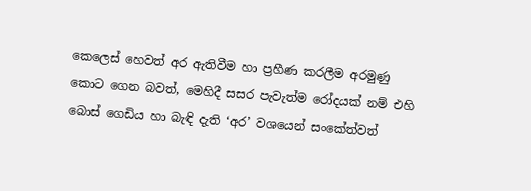කෙලෙස් හෙවත් අර ඇතිවීම හා ප්‍රහීණ කරලීම අරමුණු කොට ගෙන බවත්, මෙහිදී සසර පැවැත්ම රෝදයක් නම් එහි බොස් ගෙඩිය හා බැඳි දැති ‘අර’ වශයෙන් සංකේත්වත්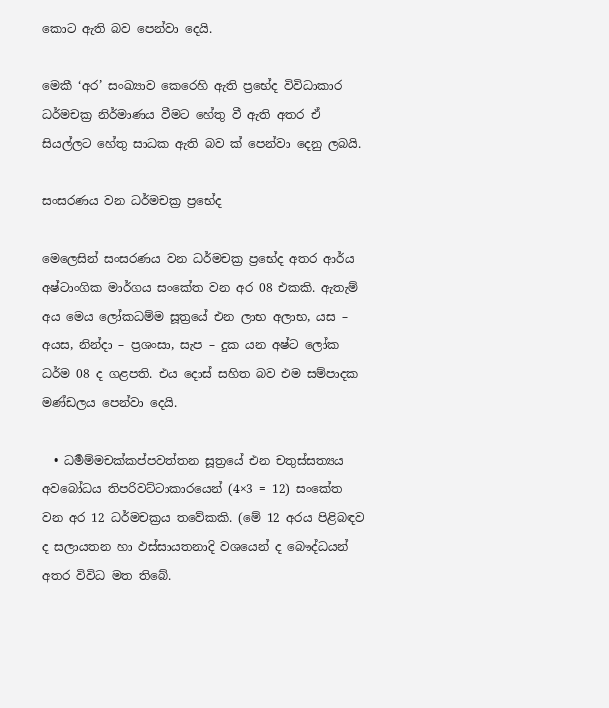කොට ඇති බව පෙන්වා දෙයි.

මෙකී ‘අර’ සංඛ්‍යාව කෙරෙහි ඇති ප්‍රභේද විවිධාකාර ධර්මචක්‍ර නිර්මාණය වීමට හේතු වී ඇති අතර ඒ සියල්ලට හේතු සාධක ඇති බව ක් පෙන්වා දෙනු ලබයි.

සංසරණය වන ධර්මචක්‍ර ප්‍රභේද

මෙලෙසින් සංසරණය වන ධර්මචක්‍ර ප්‍රභේද අතර ආර්ය අෂ්ටාංගික මාර්ගය සංකේත වන අර 08 එකකි. ඇතැම් අය මෙය ලෝකධම්ම සූත්‍රයේ එන ලාභ අලාභ, යස – අයස, නින්දා – ප්‍රශංසා, සැප – දුක යන අෂ්ට ලෝක ධර්ම 08 ද ගළපති. එය දොස් සහිත බව එම සම්පාදක මණ්ඩලය පෙන්වා දෙයි.

  • ධර්‍මම්මචක්කප්පවත්තන සූත්‍රයේ එන චතුස්සත්‍යය අවබෝධය තිපරිවට්ටාකාරයෙන් (4×3 = 12) සංකේත වන අර 12 ධර්මචක්‍රය තවේකකි. (මේ 12 අරය පිළිබඳව ද සලායතන හා ඵස්සායතනාදි වශයෙන් ද බෞද්ධයන් අතර විවිධ මත තිබේ.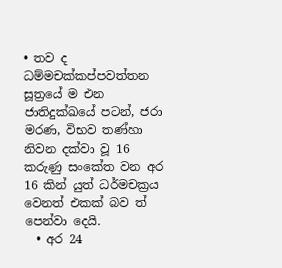• තව ද ධම්මචක්කප්පවත්තන සූත්‍රයේ ම එන ජාතිදුක්ඛයේ පටන්, ජරා මරණ, විභව තණ්හා නිවන දක්වා වූ 16 කරුණු සංකේත වන අර 16 කින් යුත් ධර්මචක්‍රය වෙනත් එකක් බව ත් පෙන්වා දෙයි.
  • අර 24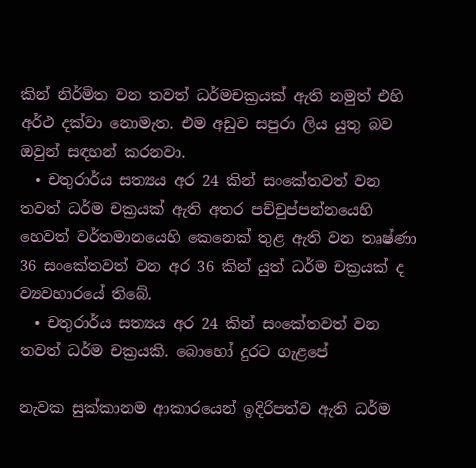කින් නිර්මිත වන තවත් ධර්මචක්‍රයක් ඇති නමුත් එහි අර්ථ දක්වා නොමැත. එම අඩුව සපුරා ලිය යුතු බව ඔවුන් සඳහන් කරනවා.
  • චතුරාර්ය සත්‍යය අර 24 කින් සංකේතවත් වන තවත් ධර්ම චක්‍රයක් ඇති අතර පච්චුප්පන්නයෙහි හෙවත් වර්තමානයෙහි කෙනෙක් තුළ ඇති වන තෘෂ්ණා 36 සංකේතවත් වන අර 36 කින් යුත් ධර්ම චක්‍රයක් ද ව්‍යවහාරයේ තිබේ.
  • චතුරාර්ය සත්‍යය අර 24 කින් සංකේතවත් වන තවත් ධර්ම චක්‍රයකි. බොහෝ දුරට ගැළපේ

නැවක සුක්කානම ආකාරයෙන් ඉදිරිපත්ව ඇති ධර්ම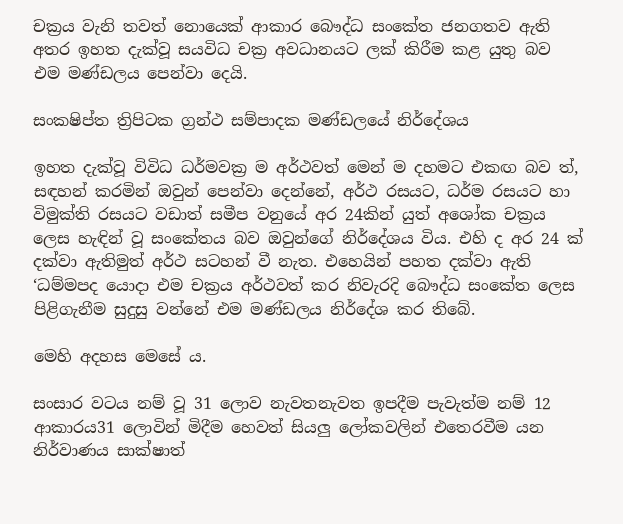චක්‍රය වැනි තවත් නොයෙක් ආකාර බෞද්ධ සංකේත ජනගතව ඇති අතර ඉහත දැක්වූ සයවිධ චක්‍ර අවධානයට ලක් කිරීම කළ යුතු බව එම මණ්ඩලය පෙන්වා දෙයි.

සංකෂිප්ත ත්‍රිපිටක ග්‍රන්ථ සම්පාදක මණ්ඩලයේ නිර්දේශය

ඉහත දැක්වූ විවිධ ධර්මවක්‍ර ම අර්ථවත් මෙන් ම දහමට එකඟ බව ත්,  සඳහන් කරමින් ඔවුන් පෙන්වා දෙන්නේ, අර්ථ රසයට, ධර්ම රසයට හා විමුක්ති රසයට වඩාත් සමීප වනුයේ අර 24කින් යුත් අශෝක චක්‍රය ලෙස හැඳින් වූ සංකේතය බව ඔවුන්ගේ නිර්දේශය විය. එහි ද අර 24 ක් දක්වා ඇතිමුත් අර්ථ සටහන් වී නැත. එහෙයින් පහත දක්වා ඇති ‘ධම්මපද යොදා එම චක්‍රය අර්ථවත් කර නිවැරදි බෞද්ධ සංකේත ලෙස පිළිගැනීම සුදුසු වන්නේ එම මණ්ඩලය නිර්දේශ කර තිබේ.

මෙහි අදහස මෙසේ ය.

සංසාර වටය නම් වූ 31 ලොව නැවතනැවත ඉපදීම පැවැත්ම නම් 12 ආකාරය31 ලොවින් මිදීම හෙවත් සියලු ලෝකවලින් එතෙරවීම යන නිර්වාණය සාක්ෂාත්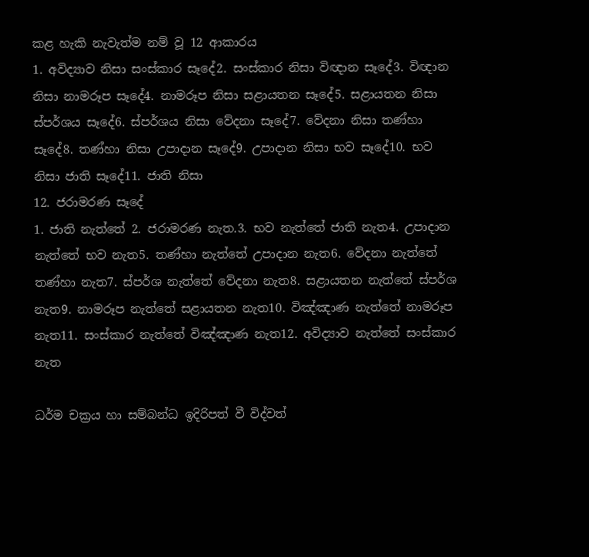කළ හැකි නැවැත්ම නම් වූ 12 ආකාරය
1. අවිද්‍යාව නිසා සංස්කාර සෑදේ2. සංස්කාර නිසා විඥාන සෑදේ3. විඥාන නිසා නාමරූප සෑදේ4. නාමරූප නිසා සළායතන සෑදේ5. සළායතන නිසා ස්පර්ශය සෑදේ6. ස්පර්ශය නිසා වේදනා සෑදේ7. වේදනා නිසා තණ්හා සෑදේ8. තණ්හා නිසා උපාදාන සෑදේ9. උපාදාන නිසා භව සෑදේ10. භව නිසා ජාති සෑදේ11. ජාති නිසා
12. ජරාමරණ සෑදේ
1. ජාති නැත්තේ 2. ජරාමරණ නැත.3. භව නැත්තේ ජාති නැත4. උපාදාන නැත්තේ භව නැත5. තණ්හා නැත්තේ උපාදාන නැත6. වේදනා නැත්තේ තණ්හා නැත7. ස්පර්ශ නැත්තේ වේදනා නැත8. සළායතන නැත්තේ ස්පර්ශ නැත9. නාමරූප නැත්තේ සළායතන නැත10. විඤ්ඤාණ නැත්තේ නාමරූප නැත11. සංස්කාර නැත්තේ විඤ්ඤාණ නැත12. අවිද්‍යාව නැත්තේ සංස්කාර නැත

ධර්ම චක්‍රය හා සම්බන්ධ ඉදිරිපත් වී විද්වත්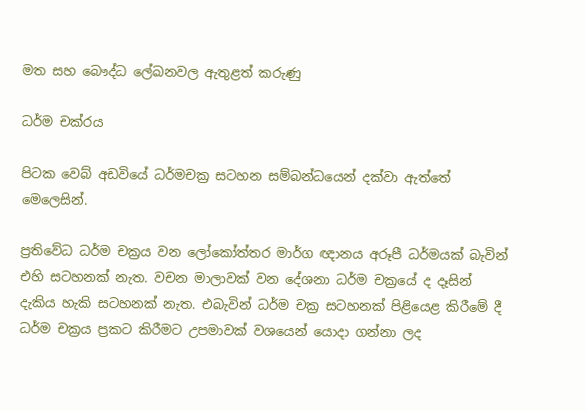මත සහ බෞද්ධ ලේඛනවල ඇතුළත් කරුණු

ධර්ම චක්රය

පිටක වෙබ් අඩවියේ ධර්මචක්‍ර‍ සටහන සම්බන්ධයෙන් දක්වා ඇත්තේ මෙලෙසින්.

ප්‍ර‍තිවේධ ධර්ම චක්‍ර‍ය වන ලෝකෝත්තර මාර්ග ඥානය අරූපී ධර්මයක් බැවින් එහි සටහනක් නැත. වචන මාලාවක් වන දේශනා ධර්ම චක්‍රයේ ද දෑසින් දැකිය හැකි සටහනක් නැත. එබැවින් ධර්ම චක්‍ර‍ සටහනක් පිළියෙළ කිරීමේ දී ධර්ම චක්‍ර‍ය ප්‍ර‍කට කිරීමට උපමාවක් වශයෙන් යොදා ගන්නා ලද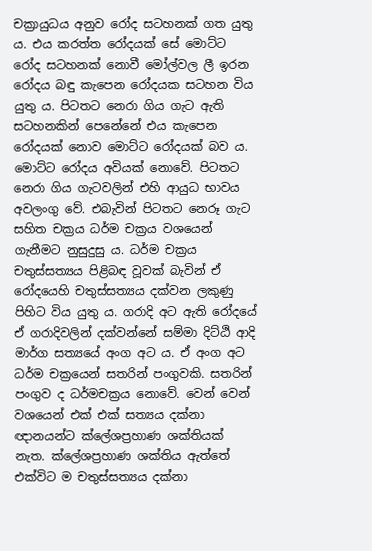චක්‍රායුධය අනුව රෝද සටහනක් ගත යුතු ය. එය කරත්ත රෝදයක් සේ මොට්ට රෝද සටහනක් නොවී මෝල්වල ලී ඉරන රෝදය බඳු කැපෙන රෝදයක සටහන විය යුතු ය. පිටතට නෙරා ගිය ගැට ඇති සටහනකින් පෙනේනේ එය කැපෙන රෝදයක් නොව මොට්ට රෝදයක් බව ය. මොට්ට රෝදය අවියක් නොවේ. පිටතට නෙරා ගිය ගැටවලින් එහි ආයුධ භාවය අවලංගු වේ. එබැවින් පිටතට නෙරූ ගැට සහිත චක්‍ර‍ය ධර්ම චක්‍ර‍ය වශයෙන් ගැනීමට නුසුදුසු ය. ධර්ම චක්‍ර‍ය චතුස්සත්‍යය පිළිබඳ වූවක් බැවින් ඒ රෝදයෙහි චතුස්සත්‍යය දක්වන ලකුණු පිහිට විය යුතු ය. ගරාදි අට ඇති රෝදයේ ඒ ගරාදිවලින් දක්වන්නේ සම්මා දිට්ඨි ආදි මාර්ග සත්‍යයේ අංග අට ය. ඒ අංග අට ධර්ම චක්‍රයෙන් සතරින් පංගුවකි. සතරින් පංගුව ද ධර්මචක්‍ර‍ය නොවේ. වෙන් වෙන් වශයෙන් එක් එක් සත්‍යය දක්නා ඥානයන්ට ක්ලේශප්‍ර‍හාණ ශක්තියක් නැත. ක්ලේශප්‍ර‍හාණ ශක්තිය ඇත්තේ එක්විට ම චතුස්සත්‍යය දක්නා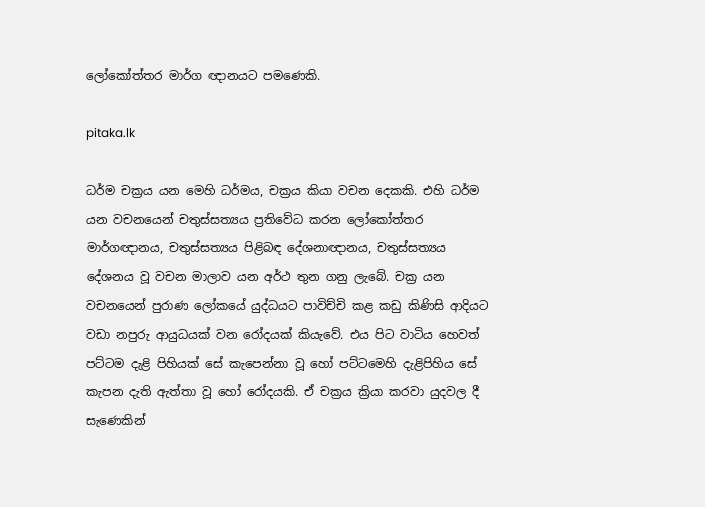ලෝකෝත්තර මාර්ග ඥානයට පමණෙකි.

pitaka.lk

ධර්ම චක්‍ර‍ය යන මෙහි ධර්මය, චක්‍ර‍ය කියා වචන දෙකකි. එහි ධර්ම යන වචනයෙන් චතුස්සත්‍යය ප්‍ර‍තිවේධ කරන ලෝකෝත්තර මාර්ගඥානය, චතුස්සත්‍යය පිළිබඳ දේශනාඥානය, චතුස්සත්‍යය දේශනය වූ වචන මාලාව යන අර්ථ තුන ගනු ලැබේ. චක්‍ර‍ යන වචනයෙන් පුරාණ ලෝකයේ යුද්ධයට පාවිච්චි කළ කඩු කිණිසි ආදියට වඩා නපුරු ආයුධයක් වන රෝදයක් කියැවේ. එය පිට වාටිය හෙවත් පට්ටම දැළි පිහියක් සේ කැපෙන්නා වූ හෝ පට්ටමෙහි දැළිපිහිය සේ කැපන දැති ඇත්තා වූ හෝ රෝදයකි. ඒ චක්‍ර‍ය ක්‍රියා කරවා යුදවල දී සැණෙකින්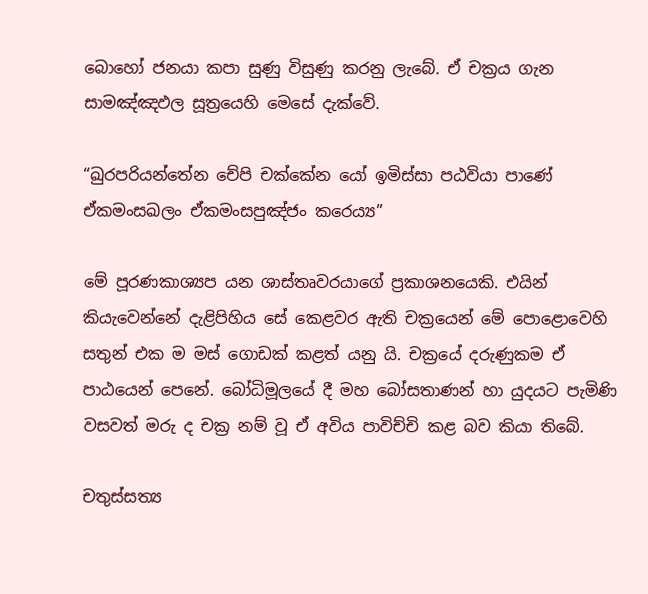බොහෝ ජනයා කපා සුණු විසුණු කරනු ලැබේ. ඒ චක්‍ර‍ය ගැන සාමඤ්ඤඵල සූත්‍රයෙහි මෙසේ දැක්වේ.

“ඛුරපරියන්තේන චේපි චක්කේන යෝ ඉමිස්සා පඨවියා පාණේ ඒකමංසඛලං ඒකමංසපුඤ්ජං කරෙය්‍ය”

මේ පූරණකාශ්‍යප යන ශාස්තෘවරයාගේ ප්‍ර‍කාශනයෙකි. එයින් කියැවෙන්නේ දැළිපිහිය සේ කෙළවර ඇති චක්‍රයෙන් මේ පොළොවෙහි සතුන් එක ම මස් ගොඩක් කළත් යනු යි. චක්‍රයේ දරුණුකම ඒ පාඨයෙන් පෙනේ. බෝධිමූලයේ දී මහ බෝසතාණන් හා යුදයට පැමිණි වසවත් මරු ද චක්‍ර‍ නම් වූ ඒ අවිය පාවිච්චි කළ බව කියා තිබේ.

චතුස්සත්‍ය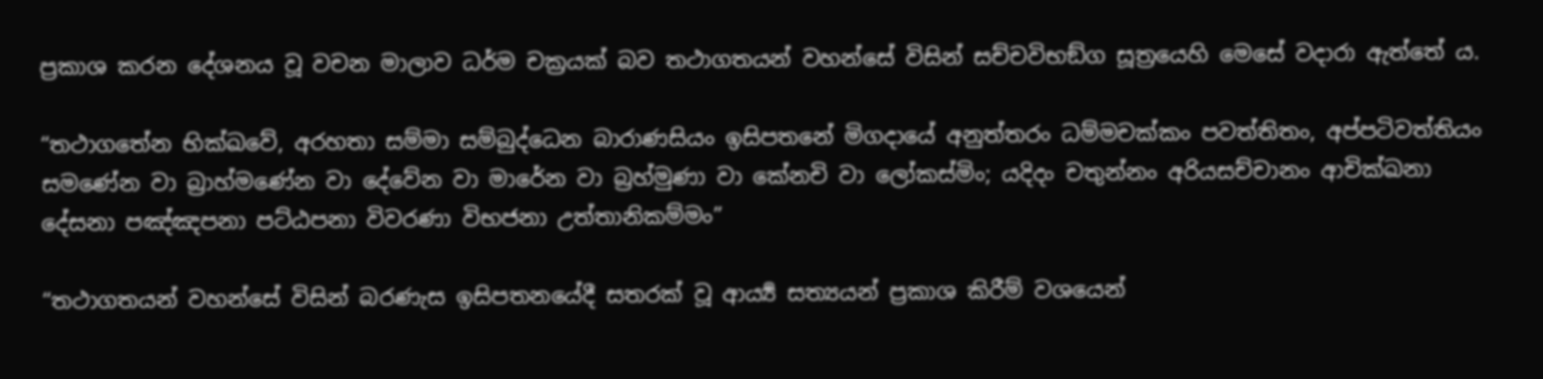ප්‍ර‍කාශ කරන දේශනය වූ වචන මාලාව ධර්ම චක්‍ර‍යක් බව තථාගතයන් වහන්සේ විසින් සච්චවිභඞ්ග සූත්‍රයෙහි මෙසේ වදාරා ඇත්තේ ය.

“තථාගතේන භික්ඛවේ, අරහතා සම්මා සම්බුද්ධෙන බාරාණසියං ඉසිපතනේ මිගදායේ අනුත්තරං ධම්මචක්කං පවත්තිතං, අප්පටිවත්තියං සමණේන වා බ්‍රාහ්මණේන වා දේවේන වා මාරේන වා බ්‍ර‍හ්මුණා වා කේනචි වා ලෝකස්මිං; යදිදං චතුන්නං අරියසච්චානං ආචික්ඛනා දේසනා පඤ්ඤපනා පට්ඨපනා විවරණා විභජනා උත්තානිකම්මං”

“තථාගතයන් වහන්සේ විසින් බරණැස ඉසිපතනයේදී සතරක් වූ ආර්‍ය්‍ය සත්‍යයන් ප්‍ර‍කාශ කිරීම් වශයෙන්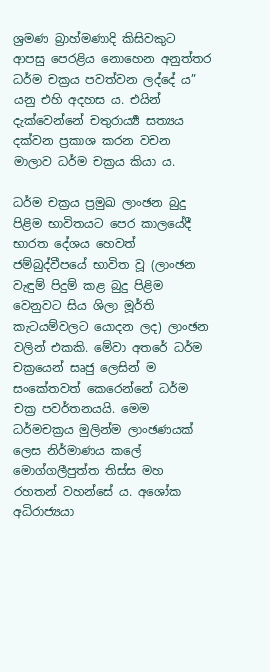ශ්‍ර‍මණ බ්‍රාහ්මණාදි කිසිවකුට ආපසු පෙරළිය නොහෙන අනුත්තර ධර්ම චක්‍ර‍ය පවත්වන ලද්දේ ය” යනු එහි අදහස ය. එයින් දැක්වෙන්නේ චතුරාර්‍ය්‍ය සත්‍යය දක්වන ප්‍ර‍කාශ කරන වචන මාලාව ධර්ම චක්‍ර‍ය කියා ය.

ධර්ම චක්‍රය ප්‍රමුඛ ලාංඡන බුදු පිළිම භාවිතයට පෙර කාලයේදී භාරත දේශය හෙවත් ජම්බුද්වීපයේ භාවිත වූ (ලාංඡන වැඳුම් පිදුම් කළ බුදු පිළිම වෙනුවට සිය ශිලා මූර්ති කැටයම්වලට යොදන ලද) ලාංඡන වලින් එකකි. මේවා අතරේ ධර්ම චක්‍රයෙන් සෘජු ලෙසින් ම සංකේතවත් කෙරෙන්නේ ධර්ම චක්‍ර පවර්තනයයි. මෙම ධර්මචක්‍රය මුලින්ම ලාංඡණයක් ලෙස නිර්මාණය කලේ මොග්ගලීපුත්ත තිස්ස මහ රහතන් වහන්සේ ය. අශෝක අධිරාජ්‍යයා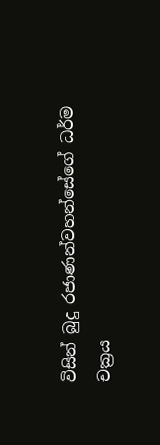විසින් බුදු රජාණන්වහන්සේගේ ධර්ම චක්‍රය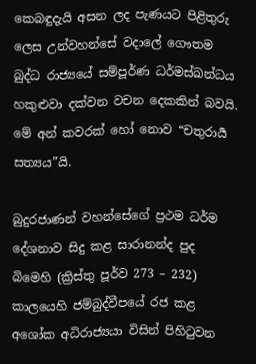කෙබඳුදැයි අසන ලද පැණයට පිළිතුරු ලෙස උන්වහන්සේ වදාලේ ගෞතම බුද්ධ රාජ්‍යයේ සම්පූර්ණ ධර්මස්ඛන්ධය හකුළුවා දක්වන වචන දෙකකින් බවයි. මේ අන් කවරක් හෝ නොව “චතුරාර්‍ය සත්‍යය”යි.

බුදුරජාණන් වහන්සේගේ ප්‍රථම ධර්ම දේශනාව සිදු කළ සාරානන්ද පුද බිමෙහි (ක්‍රිස්‌තු පූර්ව 273 – 232) කාලයෙහි ජම්බුද්වීපයේ රජ කළ අශෝක අධිරාජ්‍යයා විසින් පිහිටුවන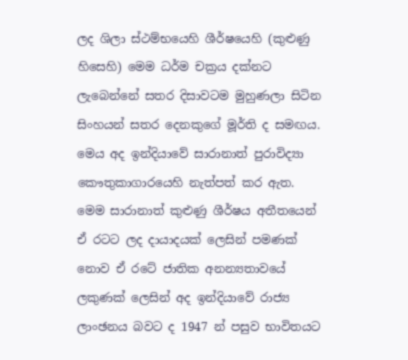ලද ශිලා ස්‌ථම්භයෙහි ශීර්ෂයෙහි (කුළුණු හිසෙහි) මෙම ධර්ම චක්‍රය දක්‌නට ලැබෙන්නේ සතර දිසාවටම මුහුණලා සිටින සිංහයන් සතර දෙනකුගේ මූර්ති ද සමඟය. මෙය අද ඉන්දියාවේ සාරානාත් පුරාවිද්‍යා කෞතුකාගාරයෙහි නැත්පත් කර ඇත. මෙම සාරානාත් කුළුණු ශීර්ෂය අතීතයෙන් ඒ රටට ලද දායාදයක්‌ ලෙසින් පමණක්‌ නොව ඒ රටේ ජාතික අනන්‍යතාවයේ ලකුණක්‌ ලෙසින් අද ඉන්දියාවේ රාජ්‍ය ලාංඡනය බවට ද 1947 න් පසුව භාවිතයට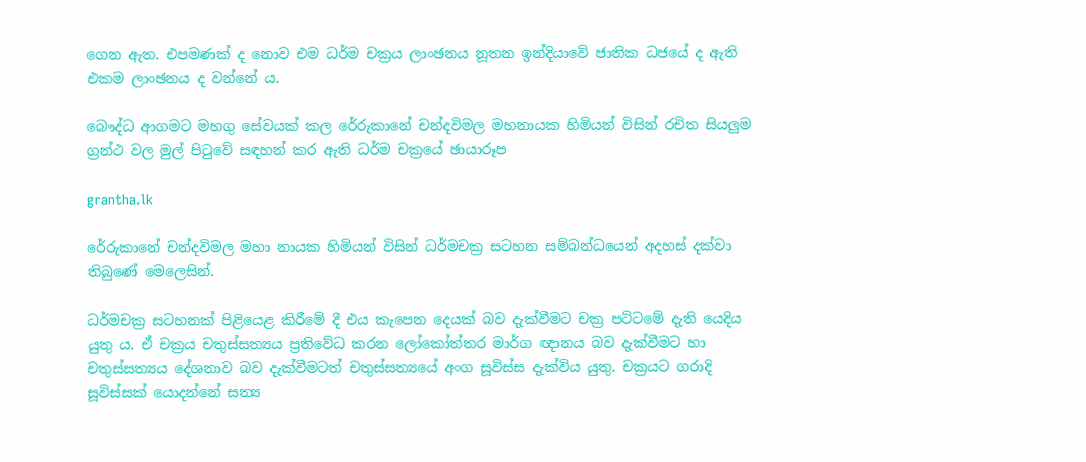ගෙන ඇත. එපමණක්‌ ද නොව එම ධර්ම චක්‍රය ලාංඡනය නූතන ඉන්දියාවේ ජාතික ධජයේ ද ඇති එකම ලාංඡනය ද වන්නේ ය.

බෞද්ධ ආගමට මහගු සේවයක් කල රේරුකානේ චන්දවිමල මහනායක හිමියන් විසින් රචිත සියලුම ග්‍රන්ථ වල මුල් පිටුවේ සඳහන් කර ඇති ධර්ම චක්‍රයේ ඡායාරූප

grantha.lk

රේරුකානේ චන්දවිමල මහා නායක හිමියන් විසින් ධර්මචක්‍ර‍ සටහන සම්බන්ධයෙන් අදහස් දක්වා තිබුණේ මෙලෙසින්.

ධර්මචක්‍ර‍ සටහනක් පිළියෙළ කිරීමේ දී එය කැපෙන දෙයක් බව දැක්වීමට චක්‍ර‍ පට්ටමේ දැති යෙදිය යුතු ය. ඒ චක්‍ර‍ය චතුස්සත්‍යය ප්‍ර‍තිවේධ කරන ලෝකෝත්තර මාර්ග ඥානය බව දැක්වීමට හා චතුස්සත්‍යය දේශනාව බව දැක්වීමටත් චතුස්සත්‍යයේ අංග සූවිස්ස දැක්විය යුතු. චක්‍ර‍යට ගරාදි සූවිස්සක් යොදන්නේ සත්‍ය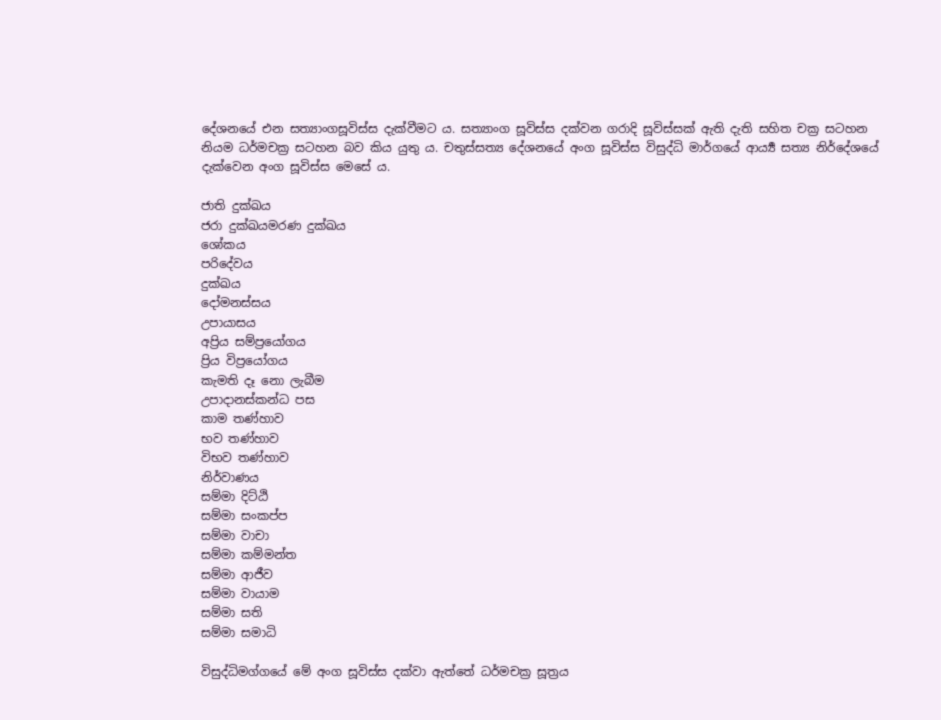දේශනයේ එන සත්‍යාංගසූවිස්ස දැක්වීමට ය. සත්‍යාංග සූවිස්ස දක්වන ගරාදි සූවිස්සක් ඇති දැති සහිත චක්‍ර‍ සටහන නියම ධර්මචක්‍ර‍ සටහන බව කිය යුතු ය. චතුස්සත්‍ය දේශනයේ අංග සූවිස්ස විසුද්ධි මාර්ගයේ ආර්‍ය්‍ය සත්‍ය නිර්දේශයේ දැක්වෙන අංග සූවිස්ස මෙසේ ය.

ජාති දුක්ඛය
ජරා දුක්ඛයමරණ දුක්ඛය
ශෝකය
පරිදේවය
දුක්ඛය
දෝමනස්සය
උපායාසය
අප්‍රිය සම්ප්‍රයෝගය
ප්‍රිය විප්‍රයෝගය
කැමති දෑ නො ලැබීම
උපාදානස්කන්ධ පස
කාම තණ්හාව
භව තණ්හාව
විභව තණ්හාව
නිර්වාණය
සම්මා දිට්ඨි
සම්මා සංකප්ප
සම්මා වාචා
සම්මා කම්මන්ත
සම්මා ආජීව
සම්මා වායාම
සම්මා සති
සම්මා සමාධි

විසුද්ධිමග්ගයේ මේ අංග සූවිස්ස දක්වා ඇත්තේ ධර්මචක්‍ර‍ සූත්‍ර‍ය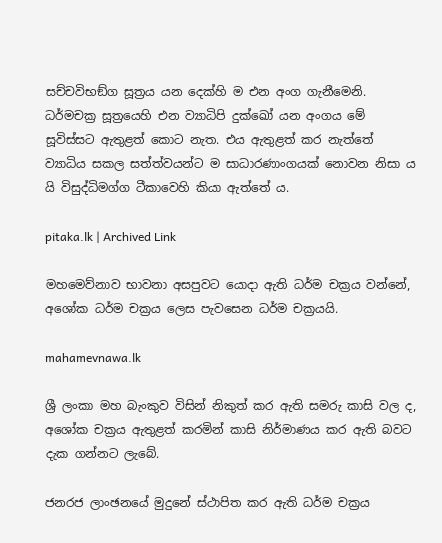සච්චවිභඞ්ග සූත්‍ර‍ය යන දෙක්හි ම එන අංග ගැනීමෙනි. ධර්මචක්‍ර‍ සූත්‍රයෙහි එන ව්‍යාධිපි දුක්ඛෝ යන අංගය මේ සූවිස්සට ඇතුළත් කොට නැත. එය ඇතුළත් කර නැත්තේ ව්‍යාධිය සකල සත්ත්වයන්ට ම සාධාරණාංගයක් නොවන නිසා ය යි විසුද්ධිමග්ග ටීකාවෙහි කියා ඇත්තේ ය.

pitaka.lk | Archived Link

මහමෙව්නාව භාවනා අසපුවට යොදා ඇති ධර්ම චක්‍රය වන්නේ, අශෝක ධර්ම චක්‍රය ලෙස පැවසෙන ධර්ම චක්‍රයයි.

mahamevnawa.lk

ශ්‍රී ලංකා මහ බැංකුව විසින් නිකුත් කර ඇති සමරු කාසි වල ද, අශෝක චක්‍රය ඇතුළත් කරමින් කාසි නිර්මාණය කර ඇති බවට දැක ගන්නට ලැබේ.

ජනරජ ලාංඡනයේ මුදුනේ ස්ථාපිත කර ඇති ධර්ම චක්‍රය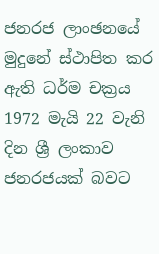ජනරජ ලාංඡනයේ මුදුනේ ස්ථාපිත කර ඇති ධර්ම චක්‍රය 1972 මැයි 22 වැනි දින ශ්‍රී ලංකාව ජනරජයක් බවට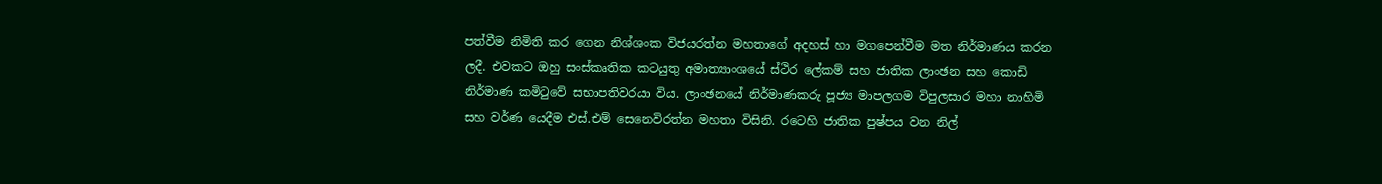පත්වීම නිමිති කර ගෙන නිශ්ශංක විජයරත්න මහතාගේ අදහස් හා මගපෙන්වීම මත නිර්මාණය කරන ලදී. එවකට ඔහු සංස්කෘතික කටයුතු අමාත්‍යාංශයේ ස්ථිර ලේකම් සහ ජාතික ලාංඡන සහ කොඩි නිර්මාණ කමිටුවේ සභාපතිවරයා විය. ලාංඡනයේ නිර්මාණකරු පූජ්‍ය මාපලගම විපුලසාර මහා නාහිමි සහ වර්ණ යෙදීම එස්.එම් සෙනෙවිරත්න මහතා විසිනි. රටෙහි ජාතික පුෂ්පය වන නිල්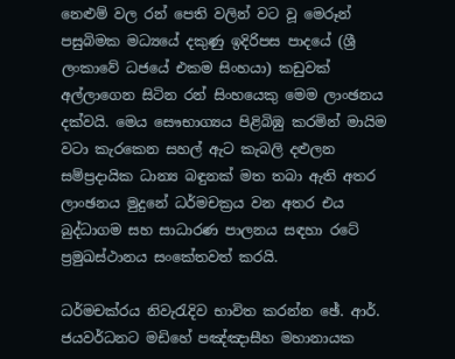නෙළුම් වල රන් පෙති වලින් වට වූ මෙරූන් පසුබිමක මධ්‍යයේ දකුණු ඉදිරිපස පාදයේ (ශ්‍රී ලංකාවේ ධජයේ එකම සිංහයා) කඩුවක් අල්ලාගෙන සිටින රන් සිංහයෙකු මෙම ලාංඡනය දක්වයි. මෙය සෞභාග්‍යය පිළිබිඹු කරමින් මායිම වටා කැරකෙන සහල් ඇට කැබලි දළුලන සම්ප්‍රදායික ධාන්‍ය බඳුනක් මත තබා ඇති අතර ලාංඡනය මුදුනේ ධර්මචක්‍රය වන අතර එය බුද්ධාගම සහ සාධාරණ පාලනය සඳහා රටේ ප්‍රමුඛස්ථානය සංකේතවත් කරයි.

ධර්මචක්රය නිවැරැදිව භාවිත කරන්න ඡේ. ආර්. ජයවර්ධනට මඩිහේ පඤ්ඤාසීහ මහානායක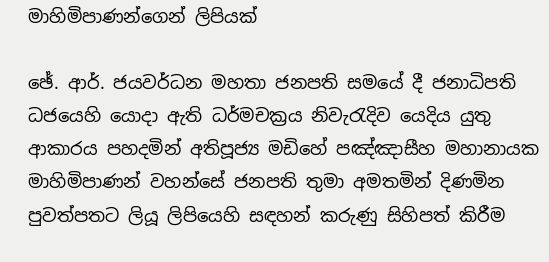මාහිමිපාණන්ගෙන් ලිපියක්

ඡේ. ආර්. ජයවර්ධන මහතා ජනපති සමයේ දී ජනාධිපති ධජයෙහි යොදා ඇති ධර්මචක්‍රය නිවැරැදිව යෙදිය යුතු ආකාරය පහදමින් අතිපූජ්‍ය මඩිහේ පඤ්ඤාසීහ මහානායක මාහිමිපාණන් වහන්සේ ජනපති තුමා අමතමින් දිණමින පුවත්පතට ලියූ ලිපියෙහි සඳහන් කරුණු සිහිපත් කිරීම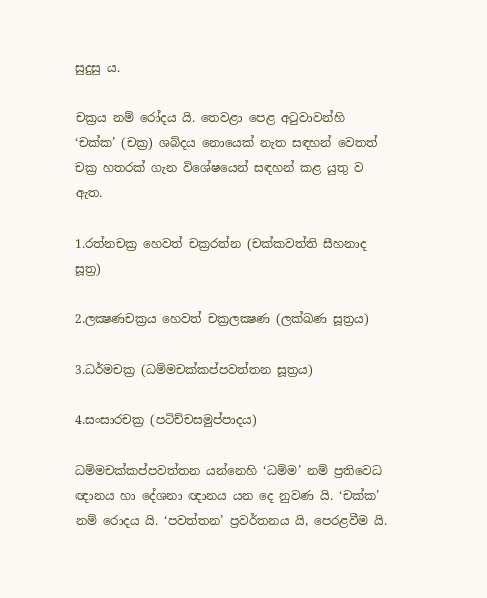සුදුසු ය.

චක්‍රය නම් රෝදය යි. තෙවළා පෙළ අටුවාවන්හි ‘චක්ක’ (චක්‍ර) ශබ්දය නොයෙක් නැත සඳහන් වෙතත් චක්‍ර හතරක් ගැන විශේෂයෙන් සඳහන් කළ යුතු ව ඇත.

1.රත්නචක්‍ර හෙවත් චක්‍රරත්න (චක්කවත්ති සීහනාද සූත්‍ර)

2.ලක්‍ෂණචක්‍රය හෙවත් චක්‍රලක්‍ෂණ (ලක්ඛණ සූත්‍රය)

3.ධර්මචක්‍ර (ධම්මචක්කප්පවත්තන සූත්‍රය)

4.සංසාරචක්‍ර (පටිච්චසමුප්පාදය)

ධම්මචක්කප්පවත්තන යන්නෙහි ‘ධම්ම’ නම් ප්‍රතිවෙධ ඥානය හා දේශනා ඥානය යන දෙ නුවණ යි. ‘චක්ක’ නම් රොදය යි. ‘පවත්තන’ ප්‍රවර්තනය යි, පෙරළවීම යි.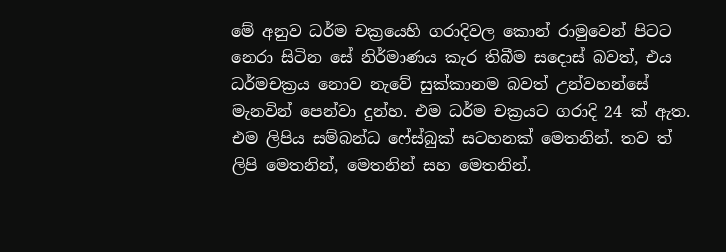මේ අනුව ධර්ම චක්‍රයෙහි ගරාදිවල කොන් රාමුවෙන් පිටට නෙරා සිටින සේ නිර්මාණය කැර තිබීම සදොස්‌ බවත්, එය ධර්මචක්‍රය නොව නැවේ සුක්‌කානම බවත් උන්වහන්සේ මැනවින් පෙන්වා දුන්හ. එම ධර්ම චක්‍රයට ගරාදි 24 ක් ඇත. එම ලිපිය සම්බන්ධ ෆේස්බුක් සටහනක් මෙතනින්. තව ත් ලිපි මෙතනින්, මෙතනින් සහ මෙතනින්.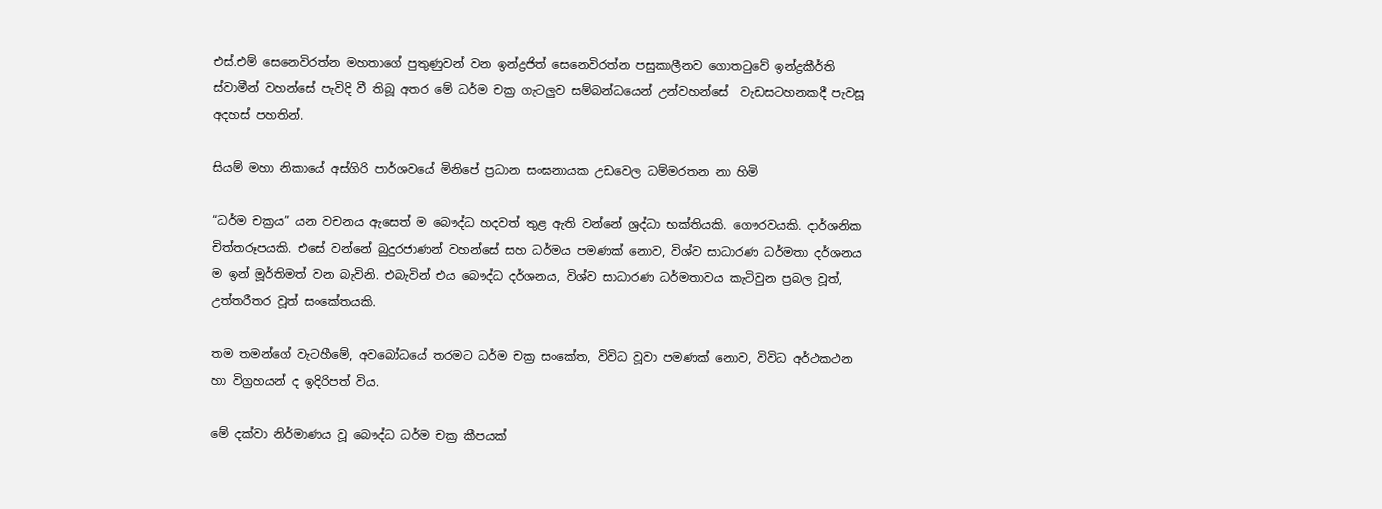එස්.එම් සෙනෙවිරත්න මහතාගේ පුතුණුවන් වන ඉන්ද්‍රජිත් සෙනෙවිරත්න පසුකාලීනව ගොතටුවේ ඉන්ද්‍රකීර්ති ස්වාමීන් වහන්සේ පැවිදි වී තිබූ අතර මේ ධර්ම චක්‍ර ගැටලුව සම්බන්ධයෙන් උන්වහන්සේ  වැඩසටහනකදී පැවසූ අදහස් පහතින්.

සියම් මහා නිකායේ අස්ගිරි පාර්ශවයේ මිනිපේ ප්‍රධාන සංඝනායක උඩවෙල ධම්මරතන නා හිමි

“ධර්ම චක්‍රය” යන වචනය ඇසෙත් ම බෞද්ධ හදවත් තුළ ඇති වන්නේ ශ්‍රද්ධා භක්තියකි. ගෞරවයකි. දාර්ශනික චිත්තරූපයකි. එසේ වන්නේ බුදුරජාණන් වහන්සේ සහ ධර්මය පමණක් නොව, විශ්ව සාධාරණ ධර්මතා දර්ශනය ම ඉන් මූර්තිමත් වන බැවිනි. එබැවින් එය බෞද්ධ දර්ශනය, විශ්ව සාධාරණ ධර්මතාවය කැටිවුන ප්‍රබල වූත්, උත්තරීතර වූත් සංකේතයකි.

තම තමන්ගේ වැටහීමේ, අවබෝධයේ තරමට ධර්ම චක්‍ර සංකේත, විවිධ වූවා පමණක් නොව, විවිධ අර්ථකථන හා විග්‍රහයන් ද ඉදිරිපත් විය.

මේ දක්වා නිර්මාණය වූ බෞද්ධ ධර්ම චක්‍ර කීපයක්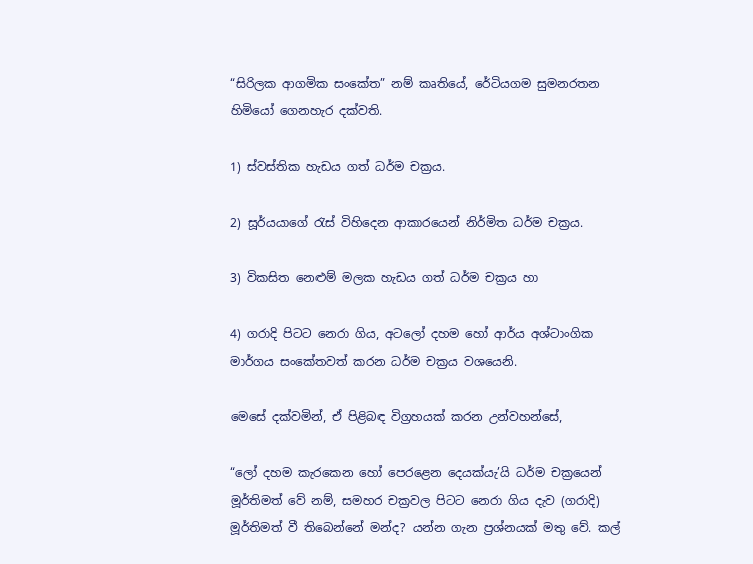“සිරිලක ආගමික සංකේත” නම් කෘතියේ, රේටියගම සුමනරතන හිමියෝ ගෙනහැර දක්වති.

1) ස්වස්තික හැඩය ගත් ධර්ම චක්‍රය.

2) සූර්යයාගේ රැස් විහිදෙන ආකාරයෙන් නිර්මිත ධර්ම චක්‍රය.

3) විකසිත නෙළුම් මලක හැඩය ගත් ධර්ම චක්‍රය හා

4) ගරාදි පිටට නෙරා ගිය, අටලෝ දහම හෝ ආර්ය අශ්ටාංගික මාර්ගය සංකේතවත් කරන ධර්ම චක්‍රය වශයෙනි.

මෙසේ දක්වමින්, ඒ පිළිබඳ විග්‍රහයක් කරන උන්වහන්සේ,

“ලෝ දහම කැරකෙන හෝ පෙරළෙන දෙයක්යැ’යි ධර්ම චක්‍රයෙන් මූර්තිමත් වේ නම්, සමහර චක්‍රවල පිටට නෙරා ගිය දැව (ගරාදි) මූර්තිමත් වී තිබෙන්නේ මන්ද? යන්න ගැන ප්‍රශ්නයක් මතු වේ. කල්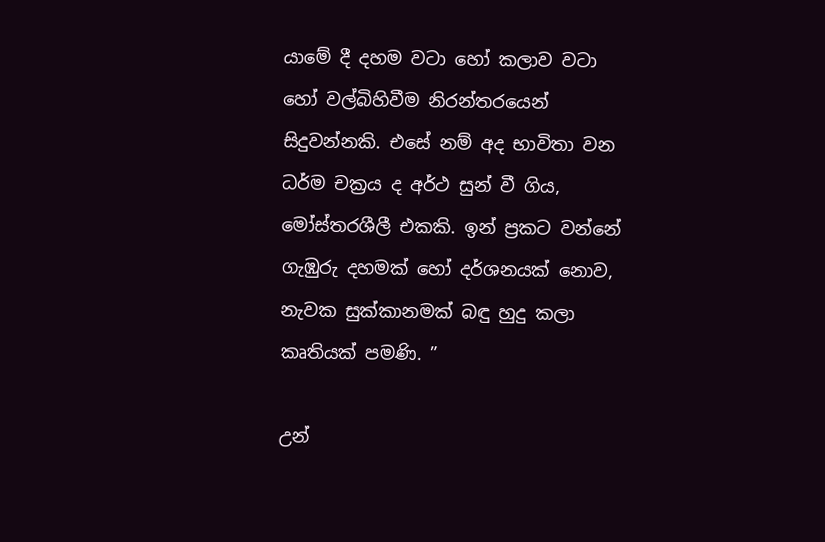යාමේ දී දහම වටා හෝ කලාව වටා හෝ වල්බිහිවීම නිරන්තරයෙන් සිදුවන්නකි. එසේ නම් අද භාවිතා වන ධර්ම චක්‍රය ද අර්ථ සුන් වී ගිය, මෝස්තරශීලී එකකි. ඉන් ප්‍රකට වන්නේ ගැඹුරු දහමක් හෝ දර්ශනයක් නොව, නැවක සුක්කානමක් බඳු හුදු කලා කෘතියක් පමණි. ”

උන්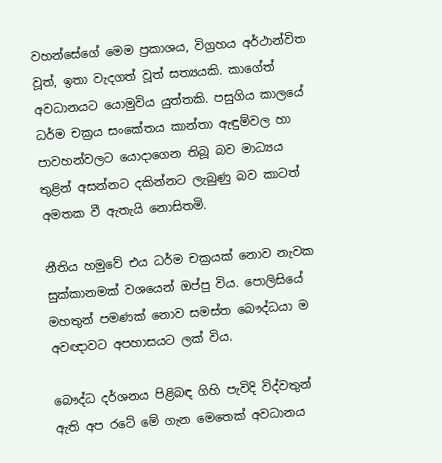වහන්සේගේ මෙම ප්‍රකාශය, විග්‍රහය අර්ථාන්විත වූත්, ඉතා වැදගත් වූත් සත්‍යයකි. කාගේත් අවධානයට යොමුවිය යුත්තකි. පසුගිය කාලයේ ධර්ම චක්‍රය සංකේතය කාන්තා ඇඳුම්වල හා පාවහන්වලට යොදාගෙන තිබූ බව මාධ්‍යය තුළින් අසන්නට දකින්නට ලැබුණු බව කාටත් අමතක වී ඇතැයි නොසිතමි.

නීතිය හමුවේ එය ධර්ම චක්‍රයක් නොව නැවක සුක්කානමක් වශයෙන් ඔප්පු විය. පොලිසියේ මහතුන් පමණක් නොව සමස්ත බෞද්ධයා ම අවඥාවට අපහාසයට ලක් විය.

බෞද්ධ දර්ශනය පිළිබඳ ගිහි පැවිදි විද්වතුන් ඇති අප රටේ මේ ගැන මෙතෙක් අවධානය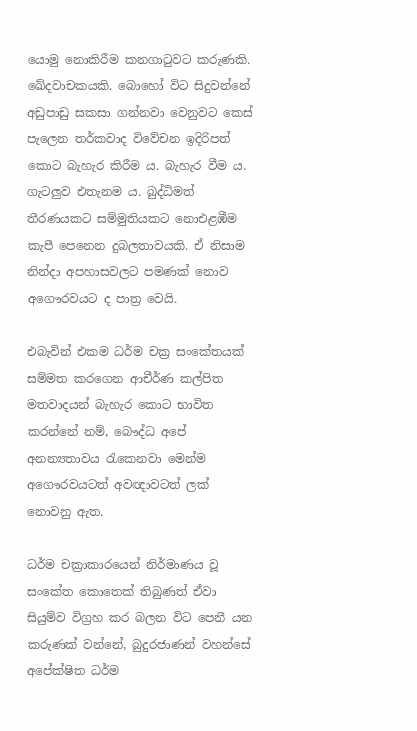යොමු නොකිරීම කනගාටුවට කරුණකි. ඛේදවාචකයකි. බොහෝ විට සිදුවන්නේ අඩුපාඩු සකසා ගන්නවා වෙනුවට කෙස් පැලෙන තර්කවාද විවේචන ඉදිරිපත් කොට බැහැර කිරීම ය. බැහැර වීම ය. ගැටලුව එතැනම ය. බුද්ධිමත් තීරණයකට සම්මුතියකට නොඑළඹීම කැපී පෙනෙන දුබලතාවයකි. ඒ නිසාම නින්දා අපහාසවලට පමණක් නොව අගෞරවයට ද පාත්‍ර වෙයි.

එබැවින් එකම ධර්ම චක්‍ර සංකේතයක් සම්මත කරගෙන ආචීර්ණ කල්පිත මතවාදයන් බැහැර කොට භාවිත කරන්නේ නම්, බෞද්ධ අපේ අනන්‍යතාවය රැකෙනවා මෙන්ම අගෞරවයටත් අවඥාවටත් ලක් නොවනු ඇත.

ධර්ම චක්‍රාකාරයෙන් නිර්මාණය වූ සංකේත කොතෙක් තිබුණත් ඒවා සියුම්ව විග්‍රහ කර බලන විට පෙනී යන කරුණක් වන්නේ, බුදුරජාණන් වහන්සේ අපේක්ෂිත ධර්ම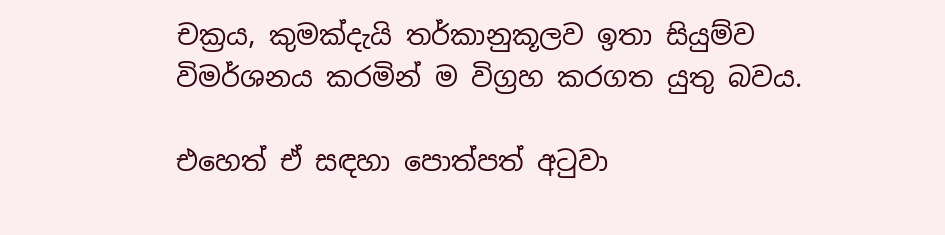චක්‍රය, කුමක්දැයි තර්කානුකූලව ඉතා සියුම්ව විමර්ශනය කරමින් ම විග්‍රහ කරගත යුතු බවය.

එහෙත් ඒ සඳහා පොත්පත් අටුවා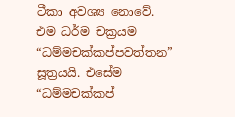ටීකා අවශ්‍ය නොවේ. එම ධර්ම චක්‍රයම “ධම්මචක්කප්පවත්තන” සූත්‍රයයි. එසේම “ධම්මචක්කප්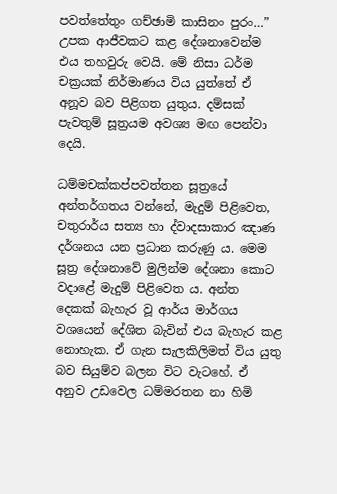පවත්තේතුං ගච්ඡාමි කාසිනං පුරං…” උපක ආජීවකට කළ දේශනාවෙන්ම එය තහවුරු වෙයි. මේ නිසා ධර්ම චක්‍රයක් නිර්මාණය විය යුත්තේ ඒ අනූව බව පිළිගත යුතුය. දම්සක් පැවතුම් සූත්‍රයම අවශ්‍ය මඟ පෙන්වා දෙයි.

ධම්මචක්කප්පවත්තන සූත්‍රයේ අන්තර්ගතය වන්නේ, මැදුම් පිළිවෙත, චතුරාර්ය සත්‍ය හා ද්වාදසාකාර ඤාණ දර්ශනය යන ප්‍රධාන කරුණු ය. මෙම සූත්‍ර දේශනාවේ මුලින්ම දේශනා කොට වදාළේ මැදුම් පිළිවෙත ය. අන්ත දෙකක් බැහැර වූ ආර්ය මාර්ගය වශයෙන් දේශිත බැවින් එය බැහැර කළ නොහැක. ඒ ගැන සැලකිලිමත් විය යුතු බව සියුම්ව බලන විට වැටහේ. ඒ අනුව උඩවෙල ධම්මරතන නා හිමි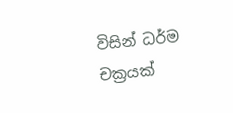විසින් ධර්ම චක්‍රයක්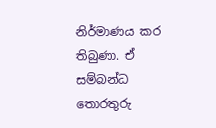නිර්මාණය කර තිබුණා. ඒ සම්බන්ධ තොරතුරු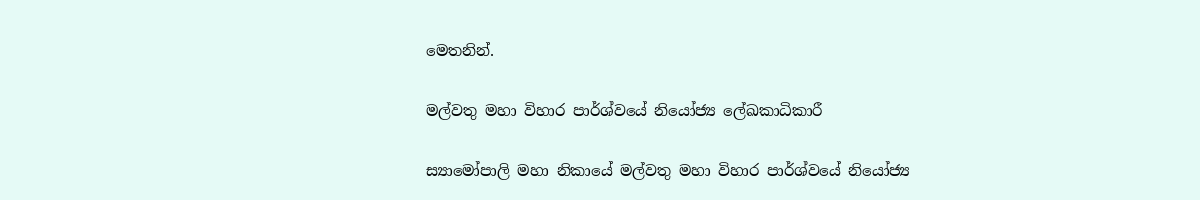මෙතනින්.

මල්වතු මහා විහාර පාර්ශ්වයේ නියෝජ්‍ය ලේඛකාධිකාරී

ස්‍යාමෝපාලි මහා නිකායේ මල්වතු මහා විහාර පාර්ශ්වයේ නියෝජ්‍ය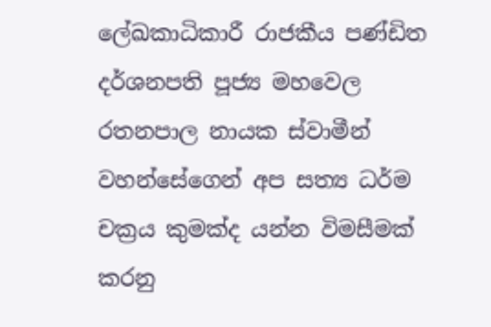ලේඛකාධිකාරී රාජකීය පණ්ඩිත දර්ශනපති පූජ්‍ය මහවෙල රතනපාල නායක ස්වාමීන් වහන්සේගෙන් අප සත්‍ය ධර්ම චක්‍රය කුමක්ද යන්න විමසීමක් කරනු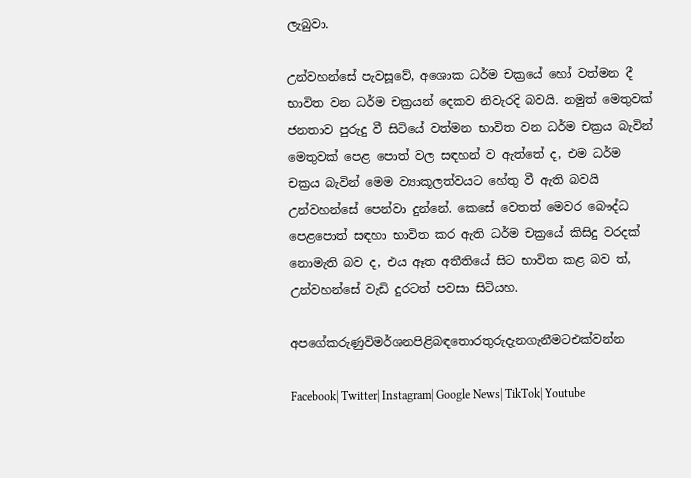ලැබුවා.

උන්වහන්සේ පැවසූවේ, අශොක ධර්ම චක්‍රයේ හෝ වත්මන දී භාවිත වන ධර්ම චක්‍රයන් දෙකව නිවැරදි බවයි. නමුත් මෙතුවක් ජනතාව පුරුදු වී සිටියේ වත්මන භාවිත වන ධර්ම චක්‍රය බැවින් මෙතුවක් පෙළ පොත් වල සඳහන් ව ඇත්තේ ද, එම ධර්ම චක්‍රය බැවින් මෙම ව්‍යාකූලත්වයට හේතු වී ඇති බවයි උන්වහන්සේ පෙන්වා දුන්නේ. කෙසේ වෙතත් මෙවර බෞද්ධ පෙළපොත් සඳහා භාවිත කර ඇති ධර්ම චක්‍රයේ කිසිදු වරදක් නොමැති බව ද, එය ඈත අතීතියේ සිට භාවිත කළ බව ත්, උන්වහන්සේ වැඩි දුරටත් පවසා සිටියහ.

අපගේකරුණුවිමර්ශනපිළිබඳතොරතුරුදැනගැනීමටඑක්වන්න

Facebook| Twitter| Instagram| Google News| TikTok| Youtube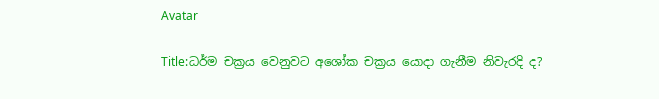Avatar

Title:ධර්ම චක්‍රය වෙනුවට අශෝක චක්‍රය යොදා ගැනීම නිවැරදි ද?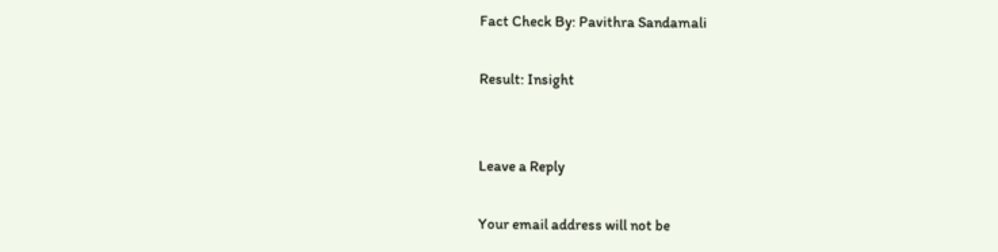Fact Check By: Pavithra Sandamali

Result: Insight


Leave a Reply

Your email address will not be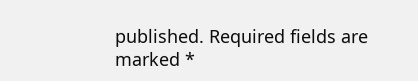published. Required fields are marked *